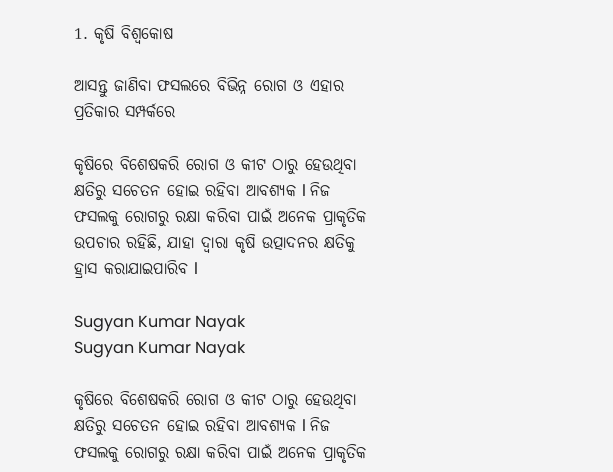1. କୃଷି ବିଶ୍ବକୋଷ

ଆସନ୍ତୁ ଜାଣିବା ଫସଲରେ ବିଭିନ୍ନ ରୋଗ ଓ ଏହାର ପ୍ରତିକାର ସମ୍ପର୍କରେ

କୃଷିରେ ବିଶେଷକରି ରୋଗ ଓ କୀଟ ଠାରୁ ହେଉଥିବା କ୍ଷତିରୁ ସଚେତନ ହୋଇ ରହିବା ଆବଶ୍ୟକ l ନିଜ ଫସଲକୁ ରୋଗରୁ ରକ୍ଷା କରିବା ପାଇଁ ଅନେକ ପ୍ରାକୃତିକ ଉପଚାର ରହିଛି, ଯାହା ଦ୍ୱାରା କୃଷି ଉତ୍ପାଦନର କ୍ଷତିକୁ ହ୍ରାସ କରାଯାଇପାରିବ l

Sugyan Kumar Nayak
Sugyan Kumar Nayak

କୃଷିରେ ବିଶେଷକରି ରୋଗ ଓ କୀଟ ଠାରୁ ହେଉଥିବା କ୍ଷତିରୁ ସଚେତନ ହୋଇ ରହିବା ଆବଶ୍ୟକ l ନିଜ ଫସଲକୁ ରୋଗରୁ ରକ୍ଷା କରିବା ପାଇଁ ଅନେକ ପ୍ରାକୃତିକ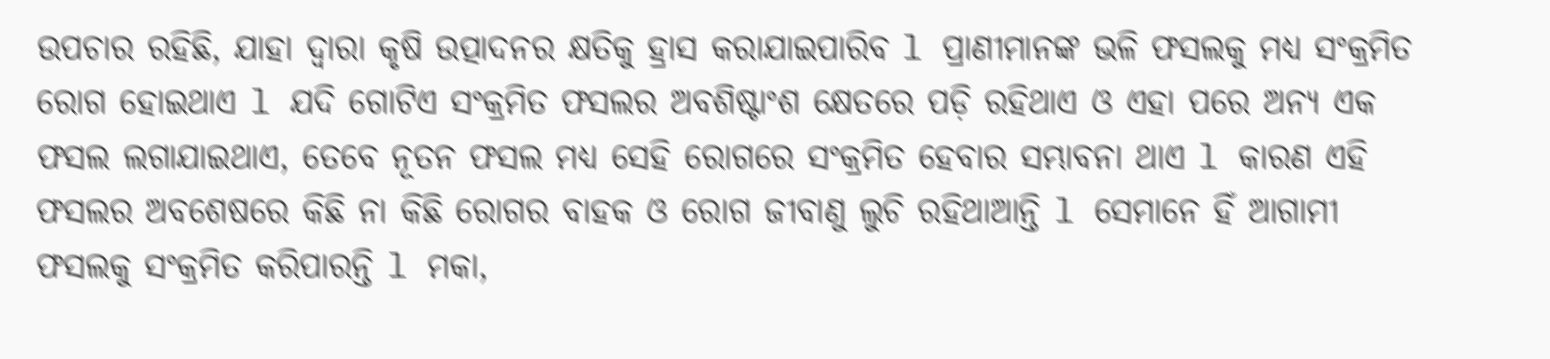ଉପଚାର ରହିଛି, ଯାହା ଦ୍ୱାରା କୃଷି ଉତ୍ପାଦନର କ୍ଷତିକୁ ହ୍ରାସ କରାଯାଇପାରିବ l ପ୍ରାଣୀମାନଙ୍କ ଭଳି ଫସଲକୁ ମଧ୍ୟ ସଂକ୍ରମିତ ରୋଗ ହୋଇଥାଏ l ଯଦି ଗୋଟିଏ ସଂକ୍ରମିତ ଫସଲର ଅବଶିଷ୍ଟାଂଶ କ୍ଷେତରେ ପଡ଼ି ରହିଥାଏ ଓ ଏହା ପରେ ଅନ୍ୟ ଏକ ଫସଲ ଲଗାଯାଇଥାଏ, ତେବେ ନୂତନ ଫସଲ ମଧ୍ୟ ସେହି ରୋଗରେ ସଂକ୍ରମିତ ହେବାର ସମ୍ଭାବନା ଥାଏ l କାରଣ ଏହି ଫସଲର ଅବଶେଷରେ କିଛି ନା କିଛି ରୋଗର ବାହକ ଓ ରୋଗ ଜୀବାଣୁ ଲୁଚି ରହିଥାଆନ୍ତି l ସେମାନେ ହିଁ ଆଗାମୀ ଫସଲକୁ ସଂକ୍ରମିତ କରିପାରନ୍ତି l ମକା,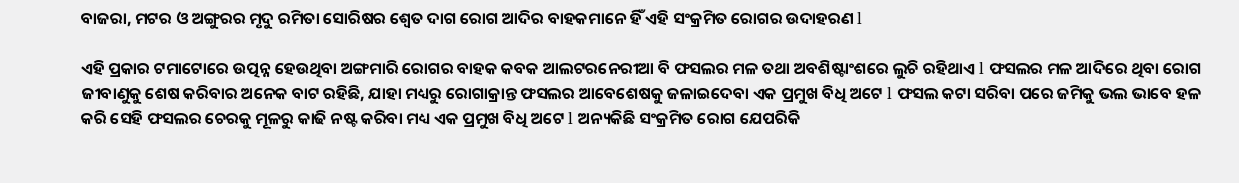ବାଜରା, ମଟର ଓ ଅଙ୍ଗୁରର ମୃଦୁ ରମିତା ସୋରିଷର ଶ୍ୱେତ ଦାଗ ରୋଗ ଆଦିର ବାହକମାନେ ହିଁ ଏହି ସଂକ୍ରମିତ ରୋଗର ଉଦାହରଣ l

ଏହି ପ୍ରକାର ଟମାଟୋରେ ଉତ୍ପନ୍ନ ହେଉଥିବା ଅଙ୍ଗମାରି ରୋଗର ବାହକ କବକ ଆଲଟରନେରୀଆ ବି ଫସଲର ମଳ ତଥା ଅବଶିଷ୍ଟାଂଶରେ ଲୁଚି ରହିଥାଏ l ଫସଲର ମଳ ଆଦିରେ ଥିବା ରୋଗ ଜୀବାଣୁକୁ ଶେଷ କରିବାର ଅନେକ ବାଟ ରହିଛି, ଯାହା ମଧ୍ୟରୁ ରୋଗାକ୍ରାନ୍ତ ଫସଲର ଆବେଶେଷକୁ ଜଳାଇଦେବା ଏକ ପ୍ରମୁଖ ବିଧି ଅଟେ l ଫସଲ କଟା ସରିବା ପରେ ଜମିକୁ ଭଲ ଭାବେ ହଳ କରି ସେହି ଫସଲର ଚେରକୁ ମୂଳରୁ କାଢି ନଷ୍ଟ କରିବା ମଧ୍ୟ ଏକ ପ୍ରମୁଖ ବିଧି ଅଟେ l ଅନ୍ୟକିଛି ସଂକ୍ରମିତ ରୋଗ ଯେପରିକି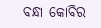ବନ୍ଧା କୋବିର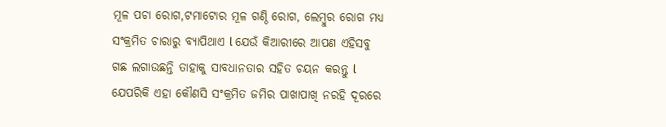ମୂଳ ପଚା ରୋଗ,ଟମାଟୋର ମୂଳ ଗଣ୍ଠି ରୋଗ, ଲେମ୍ବୁର ରୋଗ ମଧ୍ୟ ସଂକ୍ରମିତ ଚାରାରୁ ବ୍ୟାପିଥାଏ l ଯେଉଁ କିଆରୀରେ ଆପଣ ଏହିସବୁ ଗଛ ଲଗାଉଛନ୍ତି ତାହାକୁ ସାବଧାନତାର ସହିତ ଚୟନ କରନ୍ତୁ l ଯେପରିକି ଏହା କୌଣସି ସଂକ୍ରମିତ ଜମିର ପାଖାପାଖି ନରହି ଦୂରରେ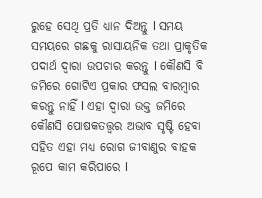ରୁହେ ସେଥି ପ୍ରତି ଧ୍ୟାନ ଦିଅନ୍ତୁ l ସମୟ ସମୟରେ ଗଛକୁ ରାସାୟନିକ ତଥା ପ୍ରାକୃତିକ ପଦାର୍ଥ ଦ୍ୱାରା ଉପଚାର କରନ୍ତୁ l କୌଣସି ବି ଜମିରେ ଗୋଟିଏ ପ୍ରକାର ଫସଲ ବାରମ୍ବାର କରନ୍ତୁ ନାହିଁ l ଏହା ଦ୍ୱାରା ଉକ୍ତ ଜମିରେ କୌଣସି ପୋଷକତତ୍ତ୍ୱର ଅଭାବ ସୃଷ୍ଟି ହେବା ସହିତ ଏହା ମଧ୍ୟ ରୋଗ ଜୀବାଣୁର ବାହକ ରୂପେ କାମ କରିପାରେ l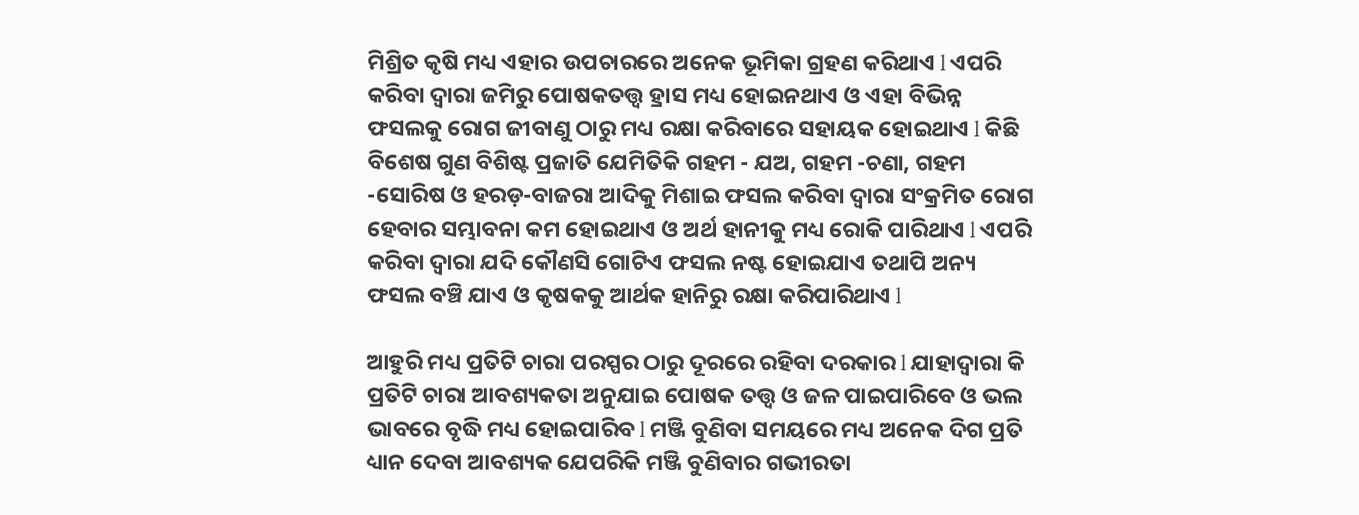ମିଶ୍ରିତ କୃଷି ମଧ୍ୟ ଏହାର ଉପଚାରରେ ଅନେକ ଭୂମିକା ଗ୍ରହଣ କରିଥାଏ l ଏପରି କରିବା ଦ୍ୱାରା ଜମିରୁ ପୋଷକତତ୍ତ୍ୱ ହ୍ରାସ ମଧ୍ୟ ହୋଇନଥାଏ ଓ ଏହା ବିଭିନ୍ନ ଫସଲକୁ ରୋଗ ଜୀବାଣୁ ଠାରୁ ମଧ୍ୟ ରକ୍ଷା କରିବାରେ ସହାୟକ ହୋଇଥାଏ l କିଛି ବିଶେଷ ଗୁଣ ବିଶିଷ୍ଟ ପ୍ରଜାତି ଯେମିତିକି ଗହମ - ଯଅ, ଗହମ -ଚଣା, ଗହମ -ସୋରିଷ ଓ ହରଡ଼-ବାଜରା ଆଦିକୁ ମିଶାଇ ଫସଲ କରିବା ଦ୍ୱାରା ସଂକ୍ରମିତ ରୋଗ ହେବାର ସମ୍ଭାବନା କମ ହୋଇଥାଏ ଓ ଅର୍ଥ ହାନୀକୁ ମଧ୍ୟ ରୋକି ପାରିଥାଏ l ଏପରି କରିବା ଦ୍ୱାରା ଯଦି କୌଣସି ଗୋଟିଏ ଫସଲ ନଷ୍ଟ ହୋଇଯାଏ ତଥାପି ଅନ୍ୟ ଫସଲ ବଞ୍ଚି ଯାଏ ଓ କୃଷକକୁ ଆର୍ଥକ ହାନିରୁ ରକ୍ଷା କରିପାରିଥାଏ l

ଆହୁରି ମଧ୍ୟ ପ୍ରତିଟି ଚାରା ପରସ୍ପର ଠାରୁ ଦୂରରେ ରହିବା ଦରକାର l ଯାହାଦ୍ୱାରା କି ପ୍ରତିଟି ଚାରା ଆବଶ୍ୟକତା ଅନୁଯାଇ ପୋଷକ ତତ୍ତ୍ୱ ଓ ଜଳ ପାଇପାରିବେ ଓ ଭଲ ଭାବରେ ବୃଦ୍ଧି ମଧ୍ୟ ହୋଇପାରିବ l ମଞ୍ଜି ବୁଣିବା ସମୟରେ ମଧ୍ୟ ଅନେକ ଦିଗ ପ୍ରତି ଧ୍ୟାନ ଦେବା ଆବଶ୍ୟକ ଯେପରିକି ମଞ୍ଜି ବୁଣିବାର ଗଭୀରତା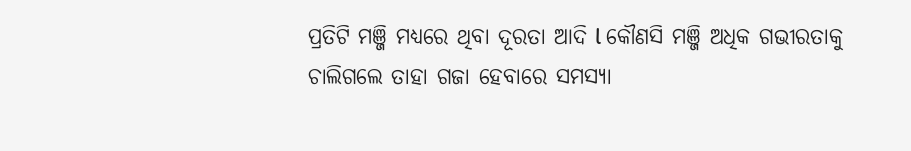ପ୍ରତିଟି ମଞ୍ଜି ମଧ୍ୟରେ ଥିବା ଦୂରତା ଆଦି l କୌଣସି ମଞ୍ଜି ଅଧିକ ଗଭୀରତାକୁ ଚାଲିଗଲେ ତାହା ଗଜା ହେବାରେ ସମସ୍ୟା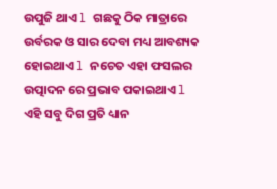ଉପୁଜି ଥାଏ l ଗଛକୁ ଠିକ ମାତ୍ରାରେ ଉର୍ବରକ ଓ ସାର ଦେବା ମଧ୍ୟ ଆବଶ୍ୟକ ହୋଇଥାଏ l ନଚେତ ଏହା ଫସଲର ଉତ୍ପାଦନ ରେ ପ୍ରଭାବ ପକାଇଥାଏ l ଏହି ସବୁ ଦିଗ ପ୍ରତି ଧ୍ୟାନ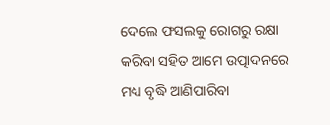ଦେଲେ ଫସଲକୁ ରୋଗରୁ ରକ୍ଷା କରିବା ସହିତ ଆମେ ଉତ୍ପାଦନରେ ମଧ୍ୟ ବୃଦ୍ଧି ଆଣିପାରିବା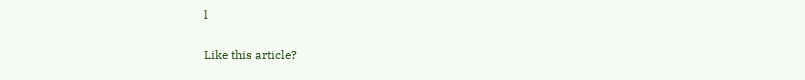l

Like this article?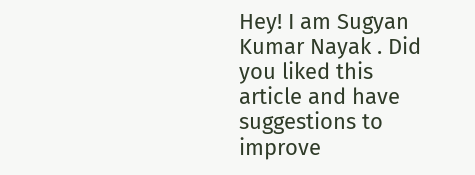Hey! I am Sugyan Kumar Nayak . Did you liked this article and have suggestions to improve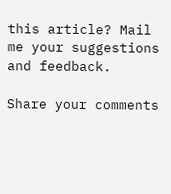this article? Mail me your suggestions and feedback.

Share your comments